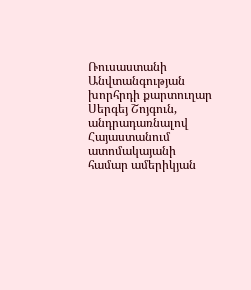Ռուսաստանի Անվտանգության խորհրդի քարտուղար Սերգեյ Շոյգուն, անդրադառնալով Հայաստանում ատոմակայանի համար ամերիկյան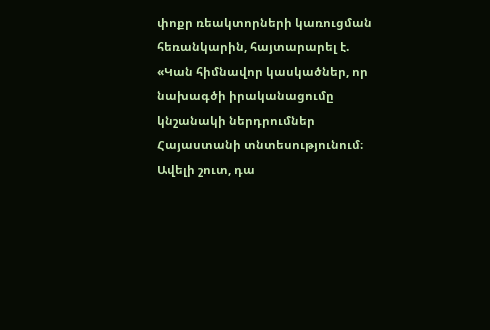փոքր ռեակտորների կառուցման հեռանկարին, հայտարարել է. «Կան հիմնավոր կասկածներ, որ նախագծի իրականացումը կնշանակի ներդրումներ Հայաստանի տնտեսությունում։ Ավելի շուտ, դա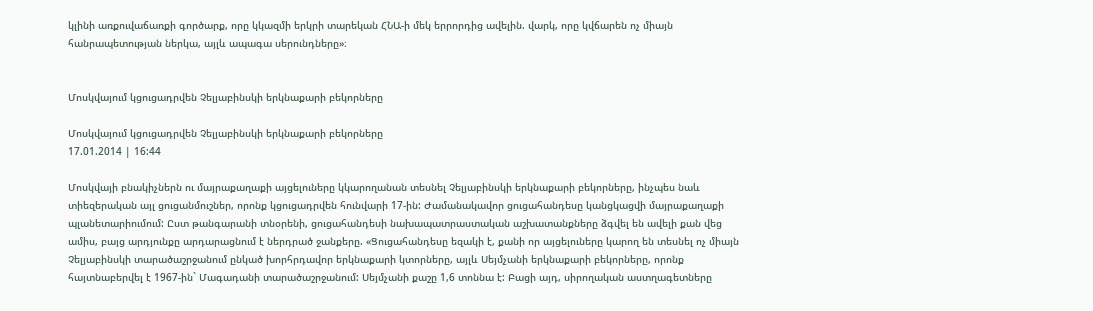կլինի առքուվաճառքի գործարք, որը կկազմի երկրի տարեկան ՀՆԱ-ի մեկ երրորդից ավելին. վարկ, որը կվճարեն ոչ միայն հանրապետության ներկա, այլև ապագա սերունդները»։


Մոսկվայում կցուցադրվեն Չելյաբինսկի երկնաքարի բեկորները

Մոսկվայում կցուցադրվեն Չելյաբինսկի երկնաքարի բեկորները
17.01.2014 | 16:44

Մոսկվայի բնակիչներն ու մայրաքաղաքի այցելուները կկարողանան տեսնել Չելյաբինսկի երկնաքարի բեկորները, ինչպես նաև տիեզերական այլ ցուցանմուշներ, որոնք կցուցադրվեն հունվարի 17-ին: Ժամանակավոր ցուցահանդեսը կանցկացվի մայրաքաղաքի պլանետարիումում: Ըստ թանգարանի տնօրենի, ցուցահանդեսի նախապատրաստական աշխատանքները ձգվել են ավելի քան վեց ամիս, բայց արդյունքը արդարացնում է ներդրած ջանքերը. «Ցուցահանդեսը եզակի է, քանի որ այցելուները կարող են տեսնել ոչ միայն Չելյաբինսկի տարածաշրջանում ընկած խորհրդավոր երկնաքարի կտորները, այլև Սեյմչանի երկնաքարի բեկորները, որոնք հայտնաբերվել է 1967-ին` Մագադանի տարածաշրջանում: Սեյմչանի քաշը 1,6 տոննա է: Բացի այդ, սիրողական աստղագետները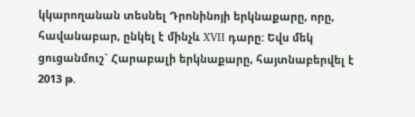կկարողանան տեսնել Դրոնինոյի երկնաքարը, որը, հավանաբար, ընկել է մինչև XVII դարը: Եվս մեկ ցուցանմուշ` Հարաբալի երկնաքարը, հայտնաբերվել է 2013 թ.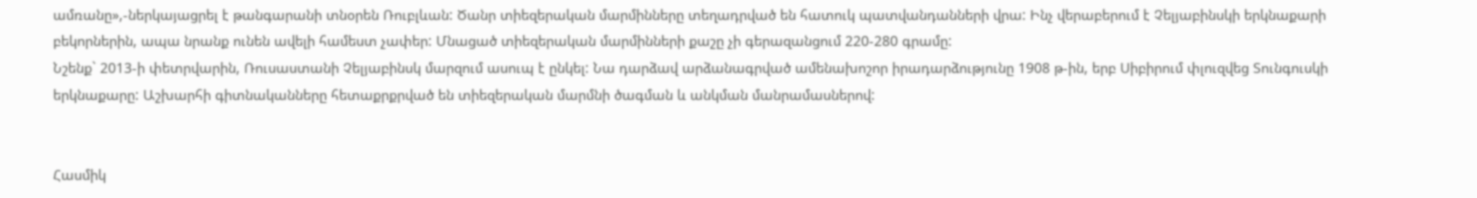ամռանը»,-ներկայացրել է թանգարանի տնօրեն Ռուբլևան: Ծանր տիեզերական մարմինները տեղադրված են հատուկ պատվանդանների վրա: Ինչ վերաբերում է Չելյաբինսկի երկնաքարի բեկորներին, ապա նրանք ունեն ավելի համեստ չափեր: Մնացած տիեզերական մարմինների քաշը չի գերազանցում 220-280 գրամը:
Նշենք` 2013-ի փետրվարին, Ռուսաստանի Չելյաբինսկ մարզում ասուպ է ընկել: Նա դարձավ արձանագրված ամենախոշոր իրադարձությունը 1908 թ-ին, երբ Սիբիրում փլուզվեց Տունգուսկի երկնաքարը: Աշխարհի գիտնականները հետաքրքրված են տիեզերական մարմնի ծագման և անկման մանրամասներով:


Հասմիկ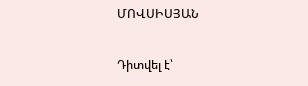ՄՈՎՍԻՍՅԱՆ

Դիտվել է՝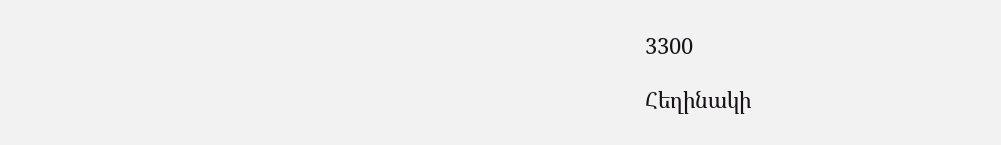3300

Հեղինակի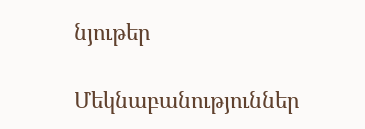նյութեր

Մեկնաբանություններ